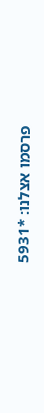פרסמו אצלנו: *5931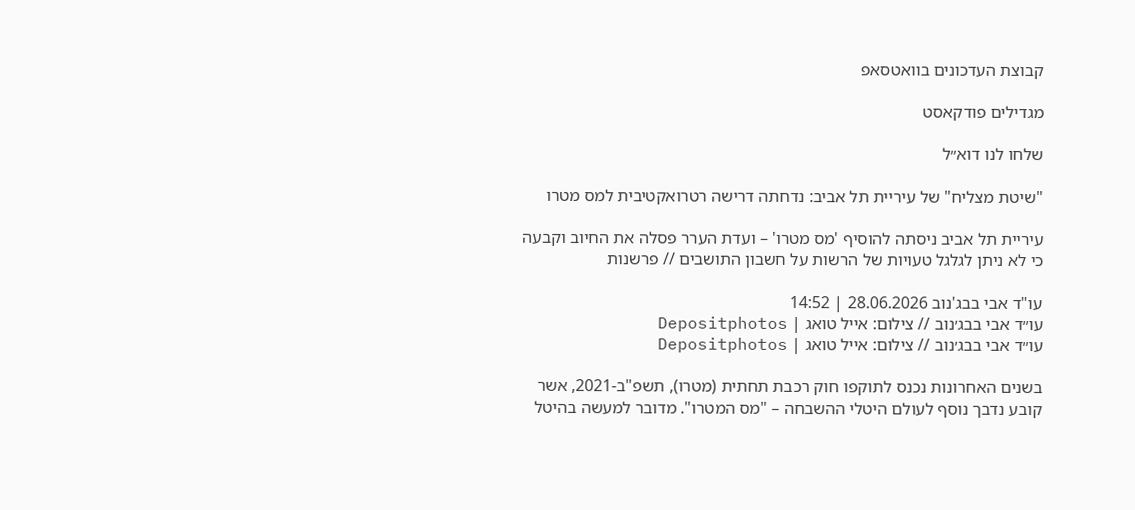קבוצת העדכונים בוואטסאפ

מגדילים פודקאסט

שלחו לנו דוא״ל

"שיטת מצליח" של עיריית תל אביב: נדחתה דרישה רטרואקטיבית למס מטרו

עיריית תל אביב ניסתה להוסיף 'מס מטרו' – ועדת הערר פסלה את החיוב וקבעה כי לא ניתן לגלגל טעויות של הרשות על חשבון התושבים // פרשנות

עו"ד אבי בבג'נוב 28.06.2026 | 14:52
עו״ד אבי בבג׳נוב // צילום: אייל טואג | Depositphotos
עו״ד אבי בבג׳נוב // צילום: אייל טואג | Depositphotos

בשנים האחרונות נכנס לתוקפו חוק רכבת תחתית (מטרו), תשפ"ב-2021, אשר קובע נדבך נוסף לעולם היטלי ההשבחה – "מס המטרו". מדובר למעשה בהיטל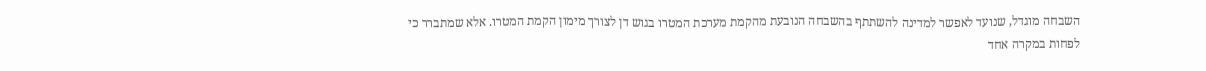השבחה מוגדל, שנועד לאפשר למדינה להשתתף בהשבחה הנובעת מהקמת מערכת המטרו בגוש דן לצורך מימון הקמת המטרו. אלא שמתברר כי לפחות במקרה אחד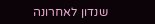שנדון לאחרונה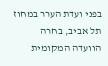בפני ועדת הערר במחוז תל אביב, בחרה הוועדה המקומית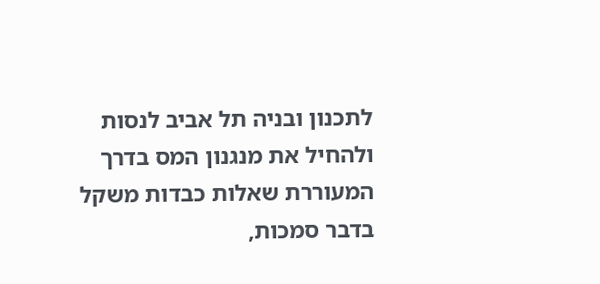לתכנון ובניה תל אביב לנסות ולהחיל את מנגנון המס בדרך המעוררת שאלות כבדות משקל בדבר סמכות,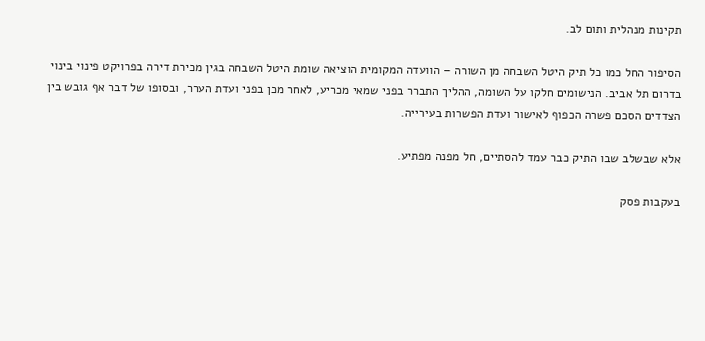תקינות מנהלית ותום לב.

הסיפור החל כמו כל תיק היטל השבחה מן השורה – הוועדה המקומית הוציאה שומת היטל השבחה בגין מכירת דירה בפרויקט פינוי בינוי בדרום תל אביב. הנישומים חלקו על השומה, ההליך התברר בפני שמאי מכריע, לאחר מכן בפני ועדת הערר, ובסופו של דבר אף גובש בין הצדדים הסכם פשרה הכפוף לאישור ועדת הפשרות בעירייה.

אלא שבשלב שבו התיק כבר עמד להסתיים, חל מפנה מפתיע.

בעקבות פסק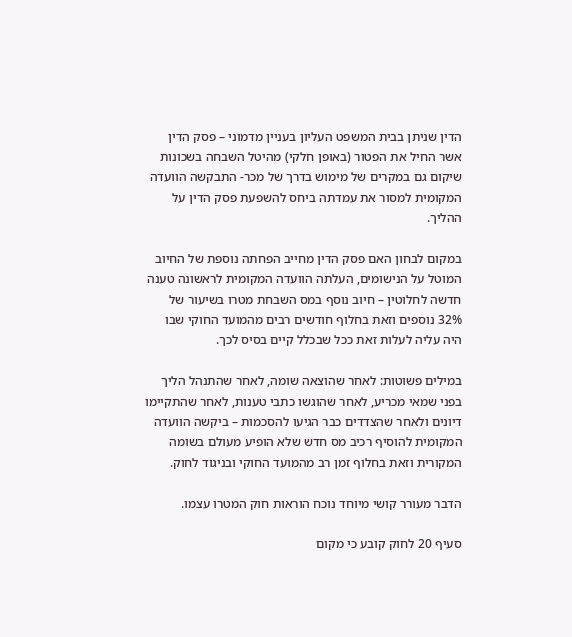הדין שניתן בבית המשפט העליון בעניין מדמוני – פסק הדין אשר החיל את הפטור (באופן חלקי) מהיטל השבחה בשכונות שיקום גם במקרים של מימוש בדרך של מכר- התבקשה הוועדה המקומית למסור את עמדתה ביחס להשפעת פסק הדין על ההליך.

במקום לבחון האם פסק הדין מחייב הפחתה נוספת של החיוב המוטל על הנישומים, העלתה הוועדה המקומית לראשונה טענה חדשה לחלוטין – חיוב נוסף במס השבחת מטרו בשיעור של 32% נוספים וזאת בחלוף חודשים רבים מהמועד החוקי שבו היה עליה לעלות זאת ככל שבכלל קיים בסיס לכך.

במילים פשוטות: לאחר שהוצאה שומה, לאחר שהתנהל הליך בפני שמאי מכריע, לאחר שהוגשו כתבי טענות, לאחר שהתקיימו דיונים ולאחר שהצדדים כבר הגיעו להסכמות – ביקשה הוועדה המקומית להוסיף רכיב מס חדש שלא הופיע מעולם בשומה המקורית וזאת בחלוף זמן רב מהמועד החוקי ובניגוד לחוק.

הדבר מעורר קושי מיוחד נוכח הוראות חוק המטרו עצמו.

סעיף 20 לחוק קובע כי מקום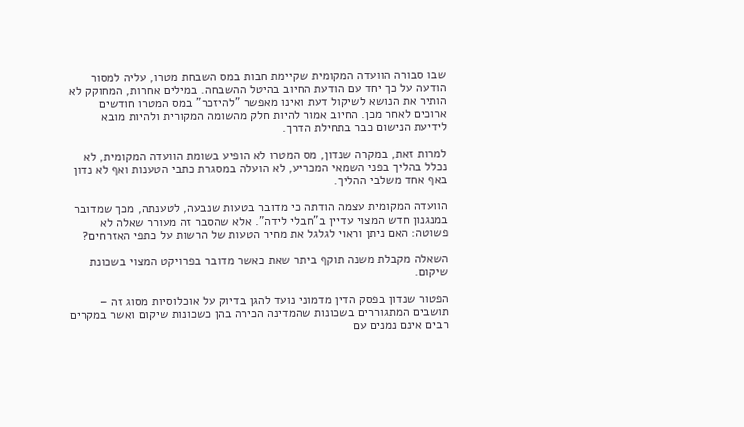שבו סבורה הוועדה המקומית שקיימת חבות במס השבחת מטרו, עליה למסור הודעה על כך יחד עם הודעת החיוב בהיטל ההשבחה. במילים אחרות, המחוקק לא הותיר את הנושא לשיקול דעת ואינו מאפשר "להיזכר" במס המטרו חודשים ארוכים לאחר מכן. החיוב אמור להיות חלק מהשומה המקורית ולהיות מובא לידיעת הנישום כבר בתחילת הדרך.

למרות זאת, במקרה שנדון, מס המטרו לא הופיע בשומת הוועדה המקומית, לא נכלל בהליך בפני השמאי המכריע, לא הועלה במסגרת כתבי הטענות ואף לא נדון באף אחד משלבי ההליך.

הוועדה המקומית עצמה הודתה כי מדובר בטעות שנבעה, לטענתה, מכך שמדובר במנגנון חדש המצוי עדיין ב"חבלי לידה". אלא שהסבר זה מעורר שאלה לא פשוטה: האם ניתן וראוי לגלגל את מחיר הטעות של הרשות על כתפי האזרחים?

השאלה מקבלת משנה תוקף ביתר שאת כאשר מדובר בפרויקט המצוי בשכונת שיקום.

הפטור שנדון בפסק הדין מדמוני נועד להגן בדיוק על אוכלוסיות מסוג זה – תושבים המתגוררים בשכונות שהמדינה הכירה בהן כשכונות שיקום ואשר במקרים רבים אינם נמנים עם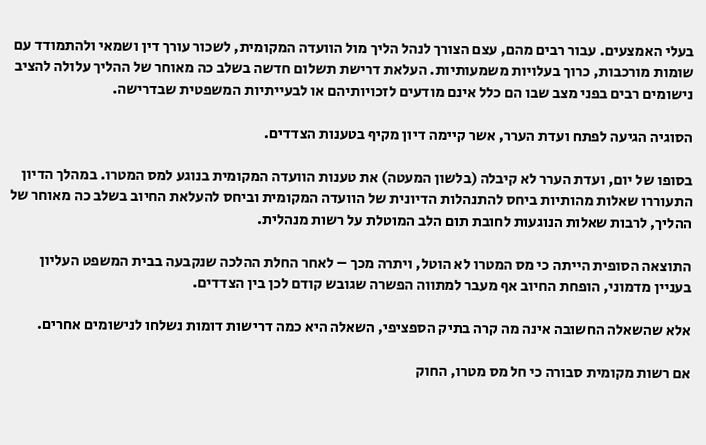בעלי האמצעים. עבור רבים מהם, עצם הצורך לנהל הליך מול הוועדה המקומית, לשכור עורך דין ושמאי ולהתמודד עם שומות מורכבות, כרוך בעלויות משמעותיות. העלאת דרישת תשלום חדשה בשלב כה מאוחר של ההליך עלולה להציב נישומים רבים בפני מצב שבו הם כלל אינם מודעים לזכויותיהם או לבעייתיות המשפטית שבדרישה.

הסוגיה הגיעה לפתח ועדת הערר, אשר קיימה דיון מקיף בטענות הצדדים.

בסופו של יום, ועדת הערר לא קיבלה (בלשון המעטה) את טענות הוועדה המקומית בנוגע למס המטרו. במהלך הדיון התעוררו שאלות מהותיות ביחס להתנהלות הדיונית של הוועדה המקומית וביחס להעלאת החיוב בשלב כה מאוחר של ההליך, לרבות שאלות הנוגעות לחובת תום הלב המוטלת על רשות מנהלית.

התוצאה הסופית הייתה כי מס המטרו לא הוטל, ויתרה מכך – לאחר החלת ההלכה שנקבעה בבית המשפט העליון בעניין מדמוני, הופחת החיוב אף מעבר למתווה הפשרה שגובש קודם לכן בין הצדדים.

אלא שהשאלה החשובה אינה מה קרה בתיק הספציפי, השאלה היא כמה דרישות דומות נשלחו לנישומים אחרים.

אם רשות מקומית סבורה כי חל מס מטרו, החוק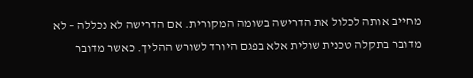מחייב אותה לכלול את הדרישה בשומה המקורית. אם הדרישה לא נכללה – לא מדובר בתקלה טכנית שולית אלא בפגם היורד לשורש ההליך. כאשר מדובר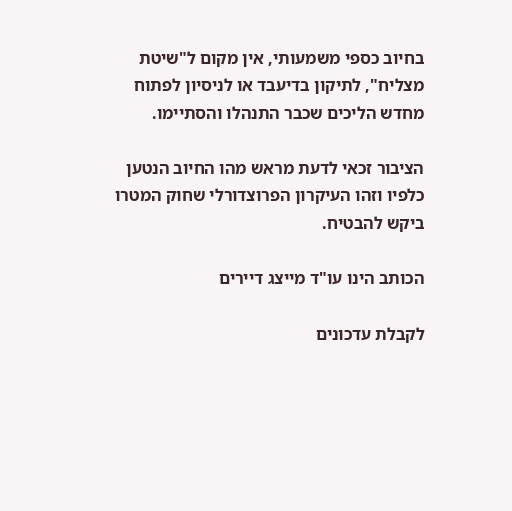בחיוב כספי משמעותי, אין מקום ל"שיטת מצליח", לתיקון בדיעבד או לניסיון לפתוח מחדש הליכים שכבר התנהלו והסתיימו.

הציבור זכאי לדעת מראש מהו החיוב הנטען כלפיו וזהו העיקרון הפרוצדורלי שחוק המטרו ביקש להבטיח.

הכותב הינו עו"ד מייצג דיירים

לקבלת עדכונים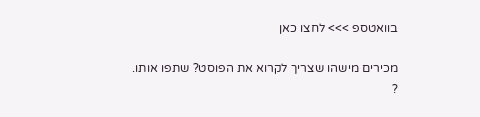בוואטספ >>> לחצו כאן

מכירים מישהו שצריך לקרוא את הפוסט? שתפו אותו. ?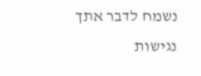נשמח לדבר אתך
נגישות